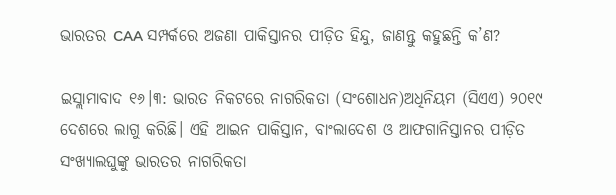ଭାରତର CAA ସମ୍ପର୍କରେ ଅଜଣା ପାକିସ୍ତାନର ପୀଡ଼ିତ ହିନ୍ଦୁ, ଜାଣନ୍ତୁ କହୁଛନ୍ତି କ’ଣ?

ଇସ୍ଲାମାବାଦ ୧୬।୩: ଭାରତ ନିକଟରେ ନାଗରିକତା (ସଂଶୋଧନ)ଅଧିନିୟମ (ସିଏଏ) ୨୦୧୯ ଦେଶରେ ଲାଗୁ କରିଛି। ଏହି ଆଇନ ପାକିସ୍ତାନ, ବାଂଲାଦେଶ ଓ ଆଫଗାନିସ୍ତାନର ପୀଡ଼ିତ ସଂଖ୍ୟାଲଘୁଙ୍କୁ ଭାରତର ନାଗରିକତା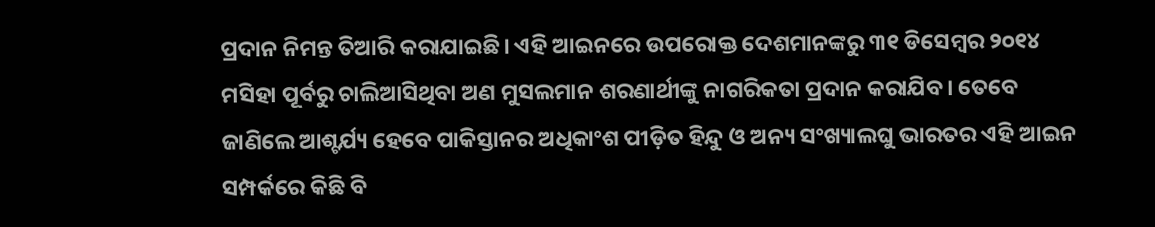ପ୍ରଦାନ ନିମନ୍ତ ତିଆରି କରାଯାଇଛି। ଏହି ଆଇନରେ ଉପରୋକ୍ତ ଦେଶମାନଙ୍କରୁ ୩୧ ଡିସେମ୍ବର ୨୦୧୪ ମସିହା ପୂର୍ବରୁ ଚାଲିଆସିଥିବା ଅଣ ମୁସଲମାନ ଶରଣାର୍ଥୀଙ୍କୁ ନାଗରିକତା ପ୍ରଦାନ କରାଯିବ। ତେବେ ଜାଣିଲେ ଆଶ୍ଟର୍ଯ୍ୟ ହେବେ ପାକିସ୍ତାନର ଅଧିକାଂଶ ପୀଡ଼ିତ ହିନ୍ଦୁ ଓ ଅନ୍ୟ ସଂଖ୍ୟାଲଘୁ ଭାରତର ଏହି ଆଇନ ସମ୍ପର୍କରେ କିଛି ବି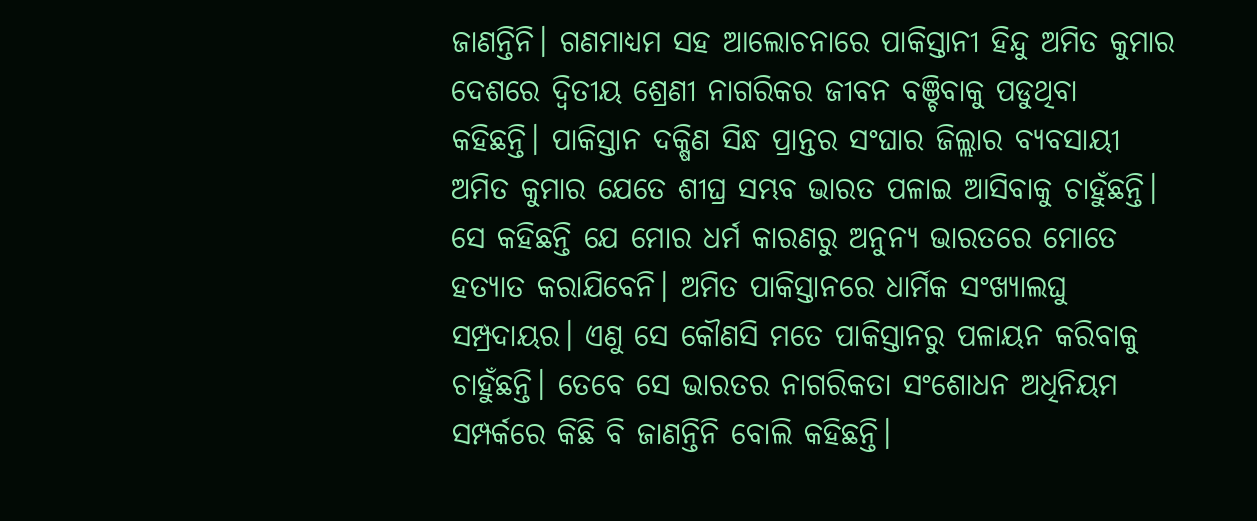ଜାଣନ୍ତିନି। ଗଣମାଧ୍ୟମ ସହ ଆଲୋଚନାରେ ପାକିସ୍ତାନୀ ହିନ୍ଦୁ ଅମିତ କୁମାର ଦେଶରେ ଦ୍ୱିତୀୟ ଶ୍ରେଣୀ ନାଗରିକର ଜୀବନ ବଞ୍ଚିବାକୁ ପଡୁଥିବା କହିଛନ୍ତି। ପାକିସ୍ତାନ ଦକ୍ଷିଣ ସିନ୍ଧ ପ୍ରାନ୍ତର ସଂଘାର ଜିଲ୍ଲାର ବ୍ୟବସାୟୀ ଅମିତ କୁମାର ଯେତେ ଶୀଘ୍ର ସମ୍ଭବ ଭାରତ ପଳାଇ ଆସିବାକୁ ଚାହୁଁଛନ୍ତି। ସେ କହିଛନ୍ତି ଯେ ମୋର ଧର୍ମ କାରଣରୁ ଅନୁନ୍ୟ ଭାରତରେ ମୋତେ ହତ୍ୟାତ କରାଯିବେନି। ଅମିତ ପାକିସ୍ତାନରେ ଧାର୍ମିକ ସଂଖ୍ୟାଲଘୁ ସମ୍ପ୍ରଦାୟର। ଏଣୁ ସେ କୌଣସି ମତେ ପାକିସ୍ତାନରୁ ପଳାୟନ କରିବାକୁ ଚାହୁଁଛନ୍ତି। ତେବେ ସେ ଭାରତର ନାଗରିକତା ସଂଶୋଧନ ଅଧିନିୟମ ସମ୍ପର୍କରେ କିଛି ବି ଜାଣନ୍ତିନି ବୋଲି କହିଛନ୍ତି।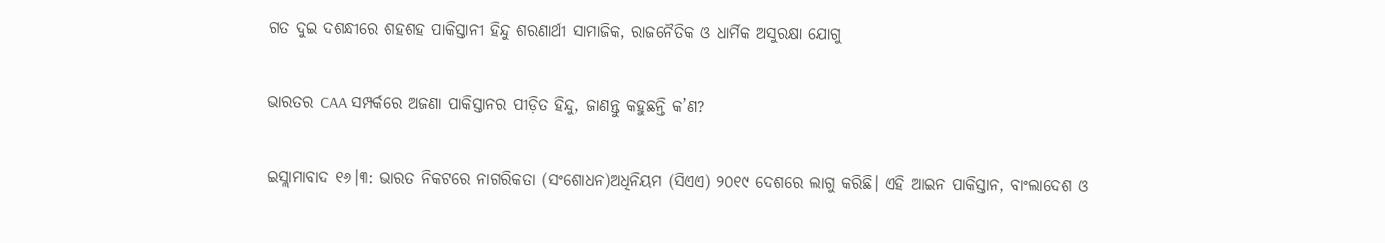ଗତ ଦୁଇ ଦଶନ୍ଧୀରେ ଶହଶହ ପାକିସ୍ତାନୀ ହିନ୍ଦୁ ଶରଣାର୍ଥୀ ସାମାଜିକ, ରାଜନୈତିକ ଓ ଧାର୍ମିକ ଅସୁରକ୍ଷା ଯୋଗୁ

ଭାରତର CAA ସମ୍ପର୍କରେ ଅଜଣା ପାକିସ୍ତାନର ପୀଡ଼ିତ ହିନ୍ଦୁ, ଜାଣନ୍ତୁ କହୁଛନ୍ତି କ’ଣ?

ଇସ୍ଲାମାବାଦ ୧୬।୩: ଭାରତ ନିକଟରେ ନାଗରିକତା (ସଂଶୋଧନ)ଅଧିନିୟମ (ସିଏଏ) ୨୦୧୯ ଦେଶରେ ଲାଗୁ କରିଛି। ଏହି ଆଇନ ପାକିସ୍ତାନ, ବାଂଲାଦେଶ ଓ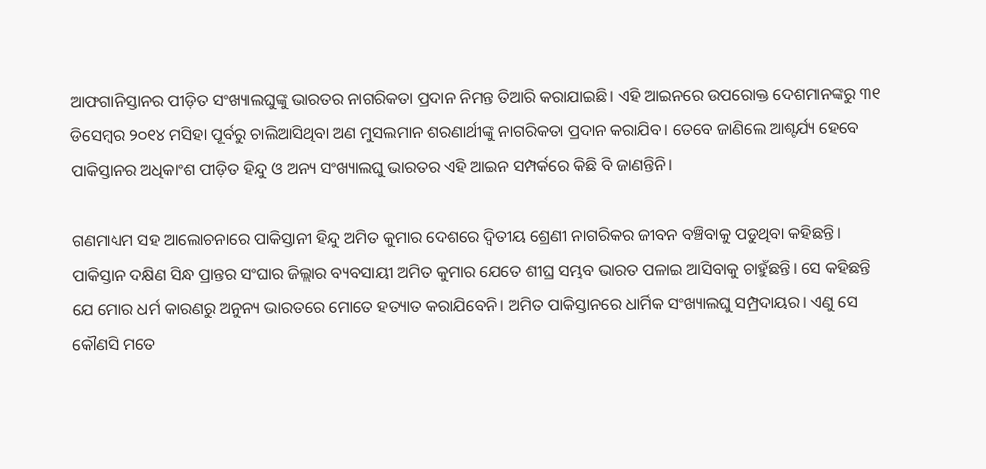ଆଫଗାନିସ୍ତାନର ପୀଡ଼ିତ ସଂଖ୍ୟାଲଘୁଙ୍କୁ ଭାରତର ନାଗରିକତା ପ୍ରଦାନ ନିମନ୍ତ ତିଆରି କରାଯାଇଛି। ଏହି ଆଇନରେ ଉପରୋକ୍ତ ଦେଶମାନଙ୍କରୁ ୩୧ ଡିସେମ୍ବର ୨୦୧୪ ମସିହା ପୂର୍ବରୁ ଚାଲିଆସିଥିବା ଅଣ ମୁସଲମାନ ଶରଣାର୍ଥୀଙ୍କୁ ନାଗରିକତା ପ୍ରଦାନ କରାଯିବ। ତେବେ ଜାଣିଲେ ଆଶ୍ଟର୍ଯ୍ୟ ହେବେ ପାକିସ୍ତାନର ଅଧିକାଂଶ ପୀଡ଼ିତ ହିନ୍ଦୁ ଓ ଅନ୍ୟ ସଂଖ୍ୟାଲଘୁ ଭାରତର ଏହି ଆଇନ ସମ୍ପର୍କରେ କିଛି ବି ଜାଣନ୍ତିନି।

ଗଣମାଧ୍ୟମ ସହ ଆଲୋଚନାରେ ପାକିସ୍ତାନୀ ହିନ୍ଦୁ ଅମିତ କୁମାର ଦେଶରେ ଦ୍ୱିତୀୟ ଶ୍ରେଣୀ ନାଗରିକର ଜୀବନ ବଞ୍ଚିବାକୁ ପଡୁଥିବା କହିଛନ୍ତି। ପାକିସ୍ତାନ ଦକ୍ଷିଣ ସିନ୍ଧ ପ୍ରାନ୍ତର ସଂଘାର ଜିଲ୍ଲାର ବ୍ୟବସାୟୀ ଅମିତ କୁମାର ଯେତେ ଶୀଘ୍ର ସମ୍ଭବ ଭାରତ ପଳାଇ ଆସିବାକୁ ଚାହୁଁଛନ୍ତି। ସେ କହିଛନ୍ତି ଯେ ମୋର ଧର୍ମ କାରଣରୁ ଅନୁନ୍ୟ ଭାରତରେ ମୋତେ ହତ୍ୟାତ କରାଯିବେନି। ଅମିତ ପାକିସ୍ତାନରେ ଧାର୍ମିକ ସଂଖ୍ୟାଲଘୁ ସମ୍ପ୍ରଦାୟର। ଏଣୁ ସେ କୌଣସି ମତେ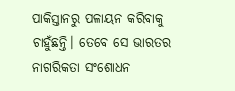ପାକିସ୍ତାନରୁ ପଳାୟନ କରିବାକୁ ଚାହୁଁଛନ୍ତି। ତେବେ ସେ ଭାରତର ନାଗରିକତା ସଂଶୋଧନ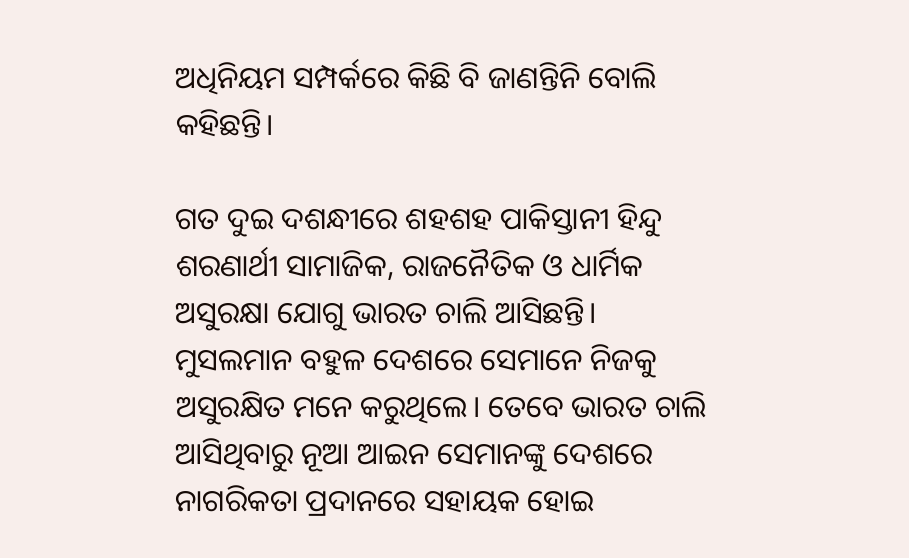ଅଧିନିୟମ ସମ୍ପର୍କରେ କିଛି ବି ଜାଣନ୍ତିନି ବୋଲି କହିଛନ୍ତି।

ଗତ ଦୁଇ ଦଶନ୍ଧୀରେ ଶହଶହ ପାକିସ୍ତାନୀ ହିନ୍ଦୁ ଶରଣାର୍ଥୀ ସାମାଜିକ, ରାଜନୈତିକ ଓ ଧାର୍ମିକ ଅସୁରକ୍ଷା ଯୋଗୁ ଭାରତ ଚାଲି ଆସିଛନ୍ତି। ମୁସଲମାନ ବହୁଳ ଦେଶରେ ସେମାନେ ନିଜକୁ ଅସୁରକ୍ଷିତ ମନେ କରୁଥିଲେ। ତେବେ ଭାରତ ଚାଲି ଆସିଥିବାରୁ ନୂଆ ଆଇନ ସେମାନଙ୍କୁ ଦେଶରେ ନାଗରିକତା ପ୍ରଦାନରେ ସହାୟକ ହୋଇ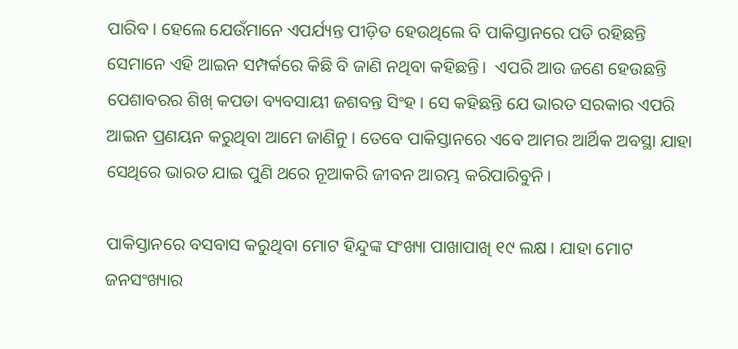ପାରିବ। ହେଲେ ଯେଉଁମାନେ ଏପର୍ଯ୍ୟନ୍ତ ପୀଡ଼ିତ ହେଉଥିଲେ ବି ପାକିସ୍ତାନରେ ପଡି ରହିଛନ୍ତି ସେମାନେ ଏହି ଆଇନ ସମ୍ପର୍କରେ କିଛି ବି ଜାଣି ନଥିବା କହିଛନ୍ତି।  ଏପରି ଆଉ ଜଣେ ହେଉଛନ୍ତି ପେଶାବରର ଶିଖ୍ କପଡା ବ୍ୟବସାୟୀ ଜଶବନ୍ତ ସିଂହ। ସେ କହିଛନ୍ତି ଯେ ଭାରତ ସରକାର ଏପରି ଆଇନ ପ୍ରଣୟନ କରୁଥିବା ଆମେ ଜାଣିନୁ। ତେବେ ପାକିସ୍ତାନରେ ଏବେ ଆମର ଆର୍ଥିକ ଅବସ୍ଥା ଯାହା ସେଥିରେ ଭାରତ ଯାଇ ପୁଣି ଥରେ ନୂଆକରି ଜୀବନ ଆରମ୍ଭ କରିପାରିବୁନି।

ପାକିସ୍ତାନରେ ବସବାସ କରୁଥିବା ମୋଟ ହିନ୍ଦୁଙ୍କ ସଂଖ୍ୟା ପାଖାପାଖି ୧୯ ଲକ୍ଷ। ଯାହା ମୋଟ ଜନସଂଖ୍ୟାର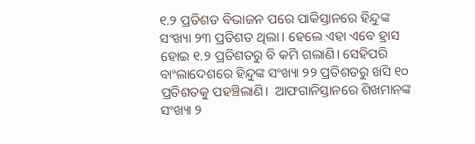୧.୨ ପ୍ରତିଶତ ବିଭାଜନ ପରେ ପାକିସ୍ତାନରେ ହିନ୍ଦୁଙ୍କ ସଂଖ୍ୟା ୨୩ ପ୍ରତିଶତ ଥିଲା। ହେଲେ ଏହା ଏବେ ହ୍ରାସ ହୋଇ ୧.୨ ପ୍ରତିଶତରୁ ବି କମି ଗଲାଣି। ସେହିପରି ବାଂଲାଦେଶରେ ହିନ୍ଦୁଙ୍କ ସଂଖ୍ୟା ୨୨ ପ୍ରତିଶତରୁ ଖସି ୧୦ ପ୍ରତିଶତକୁ ପହଞ୍ଚିଲାଣି।  ଆଫଗାନିସ୍ତାନରେ ଶିଖମାନଙ୍କ ସଂଖ୍ୟା ୨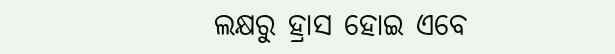ଲକ୍ଷରୁ ହ୍ରାସ ହୋଇ ଏବେ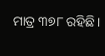ମାତ୍ର ୩୭୮ ରହିଛି।